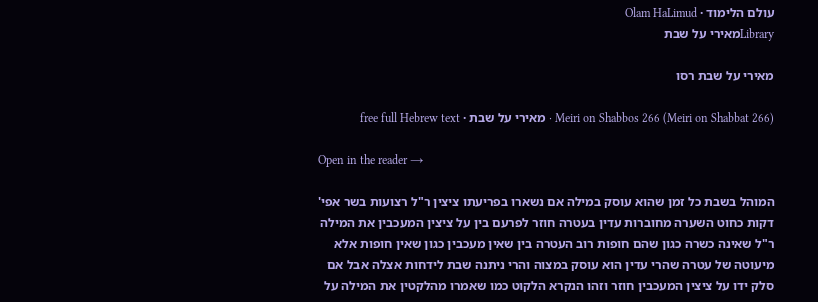עולם הלימוד · Olam HaLimud
Libraryמאירי על שבת

מאירי על שבת רסו

Meiri on Shabbos 266 (Meiri on Shabbat 266) · מאירי על שבת · free full Hebrew text

Open in the reader →

המוהל בשבת כל זמן שהוא עוסק במילה אם נשארו בפריעתו ציצין ר"ל רצועות בשר אפי' דקות כחוט השערה מחוברות עדין בעטרה חוזר לפרעם בין על ציצין המעכבין את המילה ר"ל שאינה כשרה כגון שהם חופות רוב העטרה בין שאין מעכבין כגון שאין חופות אלא מיעוטה של עטרה שהרי עדין הוא עוסק במצוה והרי ניתנה שבת לידחות אצלה אבל אם סלק ידו על ציצין המעכבין חוזר וזהו הנקרא הלקוט כמו שאמרו מהלקטין את המילה על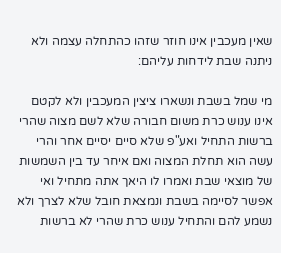שאין מעכבין אינו חוזר שזהו כהתחלה עצמה ולא ניתנה שבת לידחות עליהם:

מי שמל בשבת ונשארו ציצין המעכבין ולא לקטם אינו ענוש כרת משום חבורה שלא לשם מצוה שהרי ברשות התחיל ואע"פ שלא סיים יסיים אחר והרי עשה הוא תחלת המצוה ואם איחר עד בין השמשות של מוצאי שבת ואמרו לו היאך אתה מתחיל ואי אפשר לסיימה בשבת ונמצאת חובל שלא לצרך ולא נשמע להם והתחיל ענוש כרת שהרי לא ברשות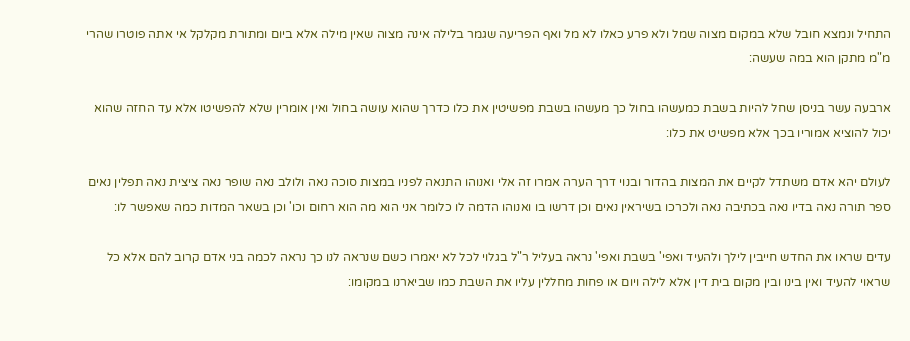התחיל ונמצא חובל שלא במקום מצוה שמל ולא פרע כאלו לא מל ואף הפריעה שגמר בלילה אינה מצוה שאין מילה אלא ביום ומתורת מקלקל אי אתה פוטרו שהרי מ"מ מתקן הוא במה שעשה:

ארבעה עשר בניסן שחל להיות בשבת כמעשהו בחול כך מעשהו בשבת מפשיטין את כלו כדרך שהוא עושה בחול ואין אומרין שלא להפשיטו אלא עד החזה שהוא יכול להוציא אמוריו בכך אלא מפשיט את כלו:

לעולם יהא אדם משתדל לקיים את המצות בהדור ובנוי דרך הערה אמרו זה אלי ואנוהו התנאה לפניו במצות סוכה נאה ולולב נאה שופר נאה ציצית נאה תפלין נאים ספר תורה נאה בדיו נאה בכתיבה נאה ולכרכו בשיראין נאים וכן דרשו בו ואנוהו הדמה לו כלומר אני הוא מה הוא רחום וכו' וכן בשאר המדות כמה שאפשר לו:

עדים שראו את החדש חייבין לילך ולהעיד ואפי' בשבת ואפי' נראה בעליל ר"ל בגלוי לכל לא יאמרו כשם שנראה לנו כך נראה לכמה בני אדם קרוב להם אלא כל שראוי להעיד ואין בינו ובין מקום בית דין אלא לילה ויום או פחות מחללין עליו את השבת כמו שביארנו במקומו: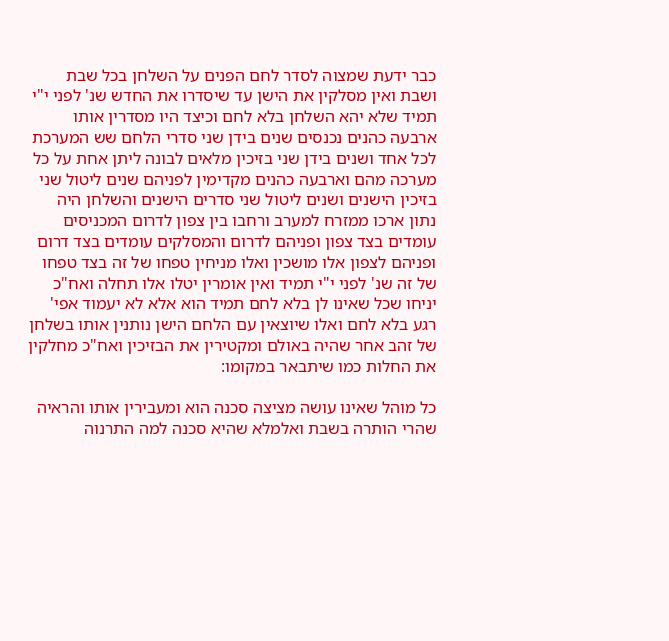כבר ידעת שמצוה לסדר לחם הפנים על השלחן בכל שבת ושבת ואין מסלקין את הישן עד שיסדרו את החדש שנ' לפני י"י תמיד שלא יהא השלחן בלא לחם וכיצד היו מסדרין אותו ארבעה כהנים נכנסים שנים בידן שני סדרי הלחם שש המערכת לכל אחד ושנים בידן שני בזיכין מלאים לבונה ליתן אחת על כל מערכה מהם וארבעה כהנים מקדימין לפניהם שנים ליטול שני בזיכין הישנים ושנים ליטול שני סדרים הישנים והשלחן היה נתון ארכו ממזרח למערב ורחבו בין צפון לדרום המכניסים עומדים בצד צפון ופניהם לדרום והמסלקים עומדים בצד דרום ופניהם לצפון אלו מושכין ואלו מניחין טפחו של זה בצד טפחו של זה שנ' לפני י"י תמיד ואין אומרין יטלו אלו תחלה ואח"כ יניחו שכל שאינו לן בלא לחם תמיד הוא אלא לא יעמוד אפי' רגע בלא לחם ואלו שיוצאין עם הלחם הישן נותנין אותו בשלחן של זהב אחר שהיה באולם ומקטירין את הבזיכין ואח"כ מחלקין את החלות כמו שיתבאר במקומו:

כל מוהל שאינו עושה מציצה סכנה הוא ומעבירין אותו והראיה שהרי הותרה בשבת ואלמלא שהיא סכנה למה התרנוה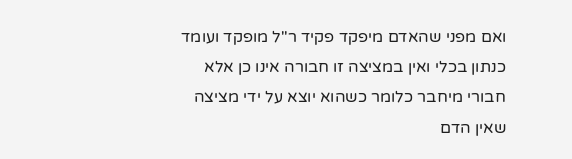ואם מפני שהאדם מיפקד פקיד ר"ל מופקד ועומד כנתון בכלי ואין במציצה זו חבורה אינו כן אלא חבורי מיחבר כלומר כשהוא יוצא על ידי מציצה שאין הדם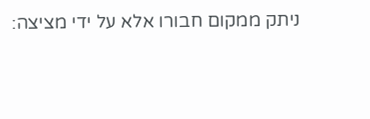ניתק ממקום חבורו אלא על ידי מציצה: